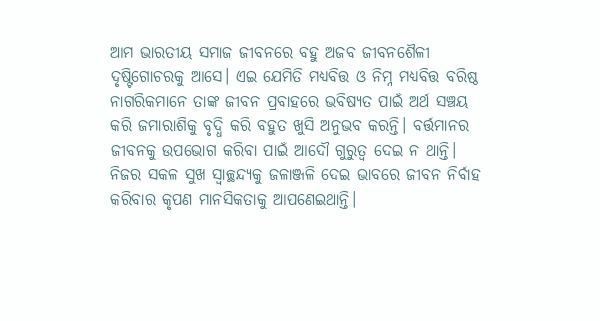ଆମ ଭାରତୀୟ ସମାଜ ଜୀବନରେ ବହୁ ଅଜବ ଜୀବନଶୈଳୀ ଦୃଷ୍ଟିଗୋଚରକୁ ଆସେ। ଏଇ ଯେମିତି ମଧ୍ୟବିତ୍ତ ଓ ନିମ୍ନ ମଧ୍ୟବିତ୍ତ ବରିଷ୍ଠ ନାଗରିକମାନେ ତାଙ୍କ ଜୀବନ ପ୍ରବାହରେ ଭବିଷ୍ୟତ ପାଇଁ ଅର୍ଥ ସଞ୍ଚୟ କରି ଜମାରାଶିକୁ ବୃଦ୍ଧି କରି ବହୁତ ଖୁସି ଅନୁଭବ କରନ୍ତି। ବର୍ତ୍ତମାନର ଜୀବନକୁ ଉପଭୋଗ କରିବା ପାଇଁ ଆଦୌ ଗୁରୁତ୍ୱ ଦେଇ ନ ଥାନ୍ତି। ନିଜର ସକଳ ସୁଖ ସ୍ବାଚ୍ଛନ୍ଦ୍ୟକୁ ଜଳାଞ୍ଜଳି ଦେଇ ଭାବରେ ଜୀବନ ନିର୍ବାହ କରିବାର କୃପଣ ମାନସିକତାକୁ ଆପଣେଇଥାନ୍ତି।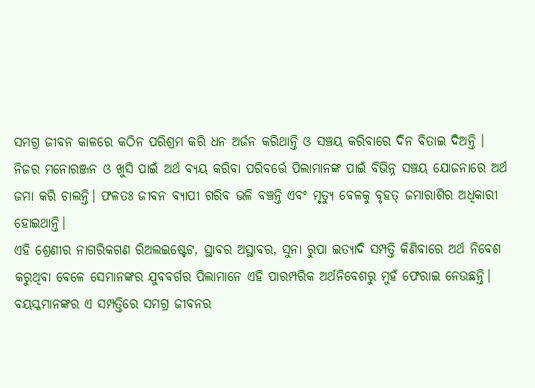ସମଗ୍ର ଜୀବନ କାଳରେ କଠିନ ପରିଶ୍ରମ କରି ଧନ ଅର୍ଜନ କରିଥାନ୍ତି ଓ ସଞ୍ଚୟ କରିବାରେ ଦିନ ବିତାଇ ଦିଅନ୍ତି ।
ନିଜର ମନୋରଞ୍ଜନ ଓ ଖୁସି ପାଇଁ ଅର୍ଥ ବ୍ୟୟ କରିବା ପରିବର୍ତ୍ତେ ପିଲାମାନଙ୍କ ପାଇଁ ବିଭିନ୍ନ ସଞ୍ଚୟ ଯୋଜନାରେ ଅର୍ଥ ଜମା କରି ଚାଲନ୍ତି। ଫଳତଃ ଜୀବନ ବ୍ୟାପୀ ଗରିବ ଭଳି ବଞ୍ଚନ୍ତି ଏବଂ ମୃତ୍ୟୁ ବେଳକୁ ବୃହତ୍ ଜମାରାଶିର ଅଧିକାରୀ ହୋଇଥାନ୍ତି।
ଏହି ଶ୍ରେଣୀର ନାଗରିକଗଣ ରିଅଲଇଷ୍ଟେଟ, ସ୍ଥାବର ଅସ୍ଥାବର, ସୁନା ରୁପା ଇତ୍ୟାଦି ସମ୍ପତ୍ତି କିଣିବାରେ ଅର୍ଥ ନିବେଶ କରୁଥିବା ବେଳେ ସେମାନଙ୍କର ଯୁବବର୍ଗର ପିଲାମାନେ ଏହି ପାରମ୍ପରିକ ଅର୍ଥନିବେଶରୁ ମୁହଁ ଫେରାଇ ନେଉଛନ୍ତି। ବୟସ୍କମାନଙ୍କର ଏ ସମ୍ପତ୍ତିରେ ସମଗ୍ର ଜୀବନର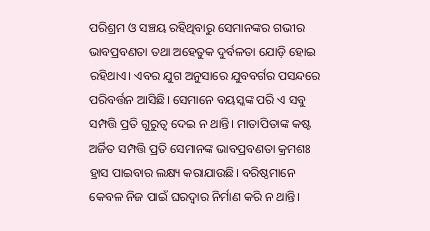ପରିଶ୍ରମ ଓ ସଞ୍ଚୟ ରହିଥିବାରୁ ସେମାନଙ୍କର ଗଭୀର ଭାବପ୍ରବଣତା ତଥା ଅହେତୁକ ଦୁର୍ବଳତା ଯୋଡ଼ି ହୋଇ ରହିଥାଏ। ଏବର ଯୁଗ ଅନୁସାରେ ଯୁବବର୍ଗର ପସନ୍ଦରେ ପରିବର୍ତ୍ତନ ଆସିଛି। ସେମାନେ ବୟସ୍କଙ୍କ ପରି ଏ ସବୁ ସମ୍ପତ୍ତି ପ୍ରତି ଗୁରୁତ୍ୱ ଦେଇ ନ ଥାନ୍ତି। ମାତାପିତାଙ୍କ କଷ୍ଟ ଅର୍ଜିତ ସମ୍ପତ୍ତି ପ୍ରତି ସେମାନଙ୍କ ଭାବପ୍ରବଣତା କ୍ରମଶଃ ହ୍ରାସ ପାଇବାର ଲକ୍ଷ୍ୟ କରାଯାଉଛି। ବରିଷ୍ଠମାନେ କେବଳ ନିଜ ପାଇଁ ଘରଦ୍ବାର ନିର୍ମାଣ କରି ନ ଥାନ୍ତି।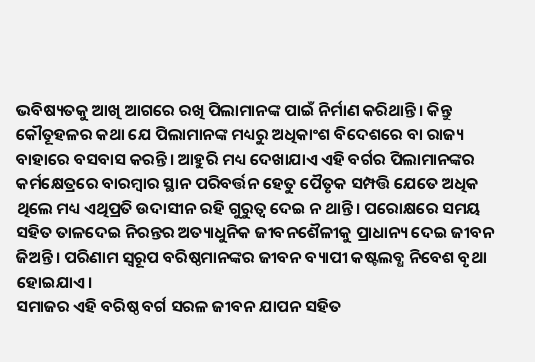ଭବିଷ୍ୟତକୁ ଆଖି ଆଗରେ ରଖି ପିଲାମାନଙ୍କ ପାଇଁ ନିର୍ମାଣ କରିଥାନ୍ତି। କିନ୍ତୁ କୌତୂହଳର କଥା ଯେ ପିଲାମାନଙ୍କ ମଧ୍ୟରୁ ଅଧିକାଂଶ ବିଦେଶରେ ବା ରାଜ୍ୟ ବାହାରେ ବସବାସ କରନ୍ତି। ଆହୁରି ମଧ୍ୟ ଦେଖାଯାଏ ଏହି ବର୍ଗର ପିଲାମାନଙ୍କର କର୍ମକ୍ଷେତ୍ରରେ ବାରମ୍ବାର ସ୍ଥାନ ପରିବର୍ତ୍ତନ ହେତୁ ପୈତୃକ ସମ୍ପତ୍ତି ଯେତେ ଅଧିକ ଥିଲେ ମଧ୍ୟ ଏଥିପ୍ରତି ଉଦାସୀନ ରହି ଗୁରୁତ୍ୱ ଦେଇ ନ ଥାନ୍ତି। ପରୋକ୍ଷରେ ସମୟ ସହିତ ତାଳଦେଇ ନିରନ୍ତର ଅତ୍ୟାଧୁନିକ ଜୀବନଶୈଳୀକୁ ପ୍ରାଧାନ୍ୟ ଦେଇ ଜୀବନ ଜିଅନ୍ତି। ପରିଣାମ ସ୍ବରୂପ ବରିଷ୍ଠମାନଙ୍କର ଜୀବନ ବ୍ୟାପୀ କଷ୍ଟଲବ୍ଧ ନିବେଶ ବୃଥା ହୋଇଯାଏ।
ସମାଜର ଏହି ବରିଷ୍ଠ ବର୍ଗ ସରଳ ଜୀବନ ଯାପନ ସହିତ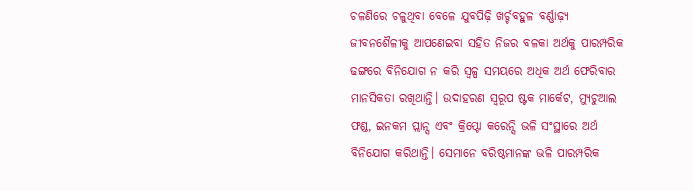ଚଳଣିରେ ଚଳୁଥିବା ବେଳେ ଯୁବପିଢ଼ି ଖର୍ଚ୍ଚବହୁଳ ବର୍ଣ୍ଣାଢ଼୍ୟ ଜୀବନଶୈଳୀକୁ ଆପଣେଇବା ସହିତ ନିଜର ବଳକା ଅର୍ଥକୁ ପାରମ୍ପରିକ ଢଙ୍ଗରେ ବିନିଯୋଗ ନ କରି ସ୍ବଳ୍ପ ସମୟରେ ଅଧିକ ଅର୍ଥ ଫେରିବାର ମାନସିକତା ରଖିଥାନ୍ତି। ଉଦାହରଣ ସ୍ବରୂପ ଷ୍ଟକ ମାର୍କେଟ, ମ୍ୟୁଚୁଆଲ ଫଣ୍ଡ, ଇନକମ ପ୍ଲାନ୍ସ ଏବଂ କ୍ରିପ୍ଟୋ କରେନ୍ସି ଭଳି ସଂସ୍ଥାରେ ଅର୍ଥ ବିନିଯୋଗ କରିଥାନ୍ତି। ସେମାନେ ବରିଷ୍ଠମାନଙ୍କ ଭଳି ପାରମ୍ପରିକ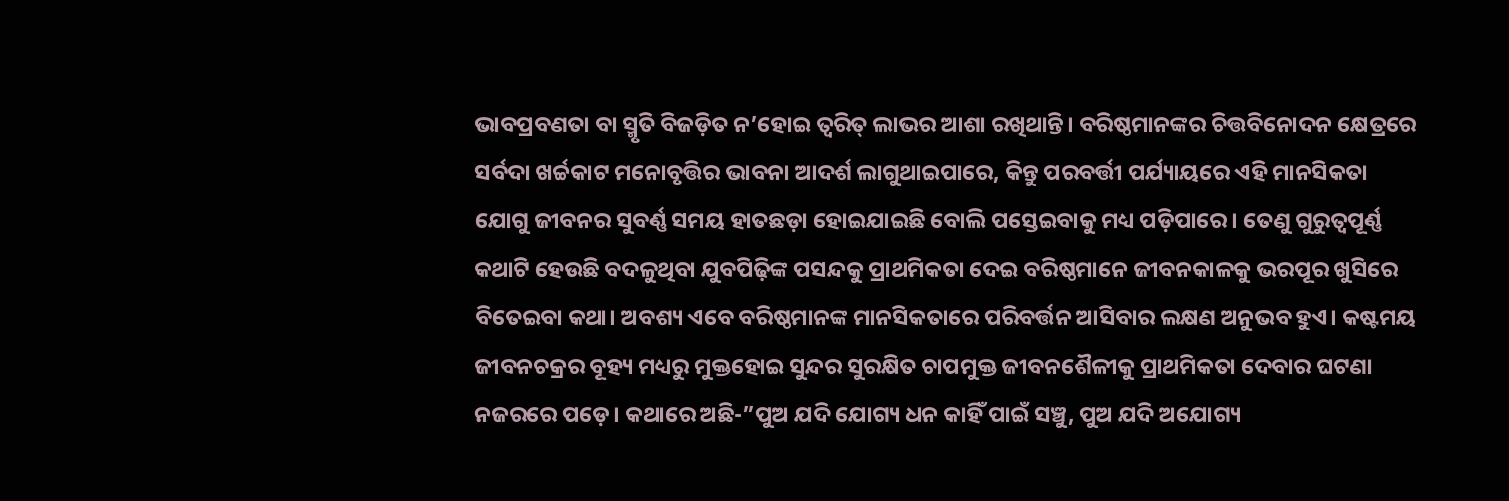ଭାବପ୍ରବଣତା ବା ସ୍ମୃତି ବିଜଡ଼ିତ ନ’ହୋଇ ତ୍ୱରିତ୍ ଲାଭର ଆଶା ରଖିଥାନ୍ତି। ବରିଷ୍ଠମାନଙ୍କର ଚିତ୍ତବିନୋଦନ କ୍ଷେତ୍ରରେ ସର୍ବଦା ଖର୍ଚ୍ଚକାଟ ମନୋବୃତ୍ତିର ଭାବନା ଆଦର୍ଶ ଲାଗୁଥାଇପାରେ, କିନ୍ତୁ ପରବର୍ତ୍ତୀ ପର୍ଯ୍ୟାୟରେ ଏହି ମାନସିକତା ଯୋଗୁ ଜୀବନର ସୁବର୍ଣ୍ଣ ସମୟ ହାତଛଡ଼ା ହୋଇଯାଇଛି ବୋଲି ପସ୍ତେଇବାକୁ ମଧ୍ୟ ପଡ଼ିପାରେ। ତେଣୁ ଗୁରୁତ୍ୱପୂର୍ଣ୍ଣ କଥାଟି ହେଉଛି ବଦଳୁଥିବା ଯୁବପିଢ଼ିଙ୍କ ପସନ୍ଦକୁ ପ୍ରାଥମିକତା ଦେଇ ବରିଷ୍ଠମାନେ ଜୀବନକାଳକୁ ଭରପୂର ଖୁସିରେ ବିତେଇବା କଥା। ଅବଶ୍ୟ ଏବେ ବରିଷ୍ଠମାନଙ୍କ ମାନସିକତାରେ ପରିବର୍ତ୍ତନ ଆସିବାର ଲକ୍ଷଣ ଅନୁଭବ ହୁଏ। କଷ୍ଟମୟ ଜୀବନଚକ୍ରର ବୂହ୍ୟ ମଧ୍ୟରୁ ମୁକ୍ତହୋଇ ସୁନ୍ଦର ସୁରକ୍ଷିତ ଚାପମୁକ୍ତ ଜୀବନଶୈଳୀକୁ ପ୍ରାଥମିକତା ଦେବାର ଘଟଣା ନଜରରେ ପଡ଼େ। କଥାରେ ଅଛି-”ପୁଅ ଯଦି ଯୋଗ୍ୟ ଧନ କାହିଁ ପାଇଁ ସଞ୍ଚୁ, ପୁଅ ଯଦି ଅଯୋଗ୍ୟ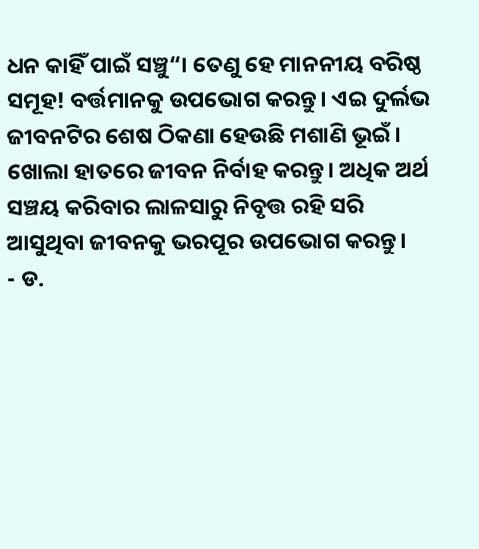ଧନ କାହିଁ ପାଇଁ ସଞ୍ଚୁ“। ତେଣୁ ହେ ମାନନୀୟ ବରିଷ୍ଠ ସମୂହ! ବର୍ତ୍ତମାନକୁ ଉପଭୋଗ କରନ୍ତୁ। ଏଇ ଦୁର୍ଲଭ ଜୀବନଟିର ଶେଷ ଠିକଣା ହେଉଛି ମଶାଣି ଭୂଇଁ।
ଖୋଲା ହାତରେ ଜୀବନ ନିର୍ବାହ କରନ୍ତୁ। ଅଧିକ ଅର୍ଥ ସଞ୍ଚୟ କରିବାର ଲାଳସାରୁ ନିବୃତ୍ତ ରହି ସରି ଆସୁଥିବା ଜୀବନକୁ ଭରପୂର ଉପଭୋଗ କରନ୍ତୁ।
- ଡ.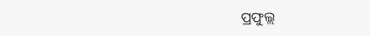ପ୍ରଫୁଲ୍ଲ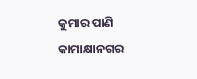କୁମାର ପାଣି
କାମାକ୍ଷାନଗର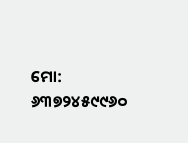ମୋ: ୬୩୭୨୪୫୯୯୬୦